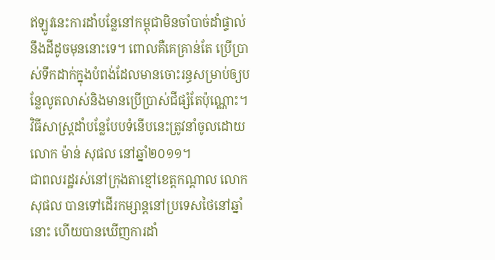ឥឡូវនេះការដាំបន្លែនៅកម្ពុជាមិនចាំបាច់ដាំផ្ទាល់នឹងដីដូចមុននោះទេ។ ពោលគឺគេគ្រាន់តែ ប្រើប្រាស់ទឹកដាក់ក្នុងបំពង់ដែលមានចោះរន្ធសម្រាប់ឲ្យបន្លែលូតលាស់និងមានប្រើប្រាស់ជីផ្សំតែប៉ុណ្ណោះ។
វិធីសាស្ត្រដាំបន្លែបែបទំនើបនេះត្រូវនាំចូលដោយលោក ម៉ាន់ សុផល នៅឆ្នាំ២០១១។
ជាពលរដ្ឋរស់នៅក្រុងតាខ្មៅខេត្តកណ្ដាល លោកសុផល បានទៅដើរកម្សាន្តនៅប្រទេសថៃនៅឆ្នាំនោះ ហើយបានឃើញការដាំ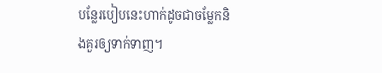បន្លែរបៀបនេះហាក់ដូចជាចម្លែកនិងគួរឲ្យទាក់ទាញ។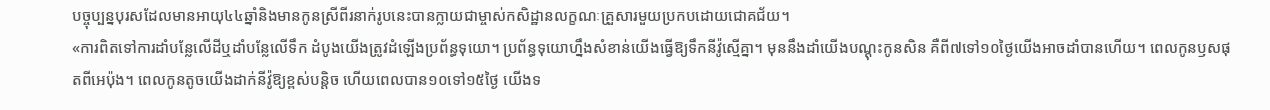បច្ចុប្បន្នបុរសដែលមានអាយុ៤៤ឆ្នាំនិងមានកូនស្រីពីរនាក់រូបនេះបានក្លាយជាម្ចាស់កសិដ្ឋានលក្ខណៈគ្រួសារមួយប្រកបដោយជោគជ័យ។
«ការពិតទៅការដាំបន្លែលើដីឬដាំបន្លែលើទឹក ដំបូងយើងត្រូវដំឡើងប្រព័ន្ធទុយោ។ ប្រព័ន្ធទុយោហ្នឹងសំខាន់យើងធ្វើឱ្យទឹកនីវ៉ូស្មើគ្នា។ មុននឹងដាំយើងបណ្តុះកូនសិន គឺពី៧ទៅ១០ថ្ងៃយើងអាចដាំបានហើយ។ ពេលកូនឫសផុតពីអេប៉ុង។ ពេលកូនតូចយើងដាក់នីវ៉ូឱ្យខ្ពស់បន្តិច ហើយពេលបាន១០ទៅ១៥ថ្ងៃ យើងទ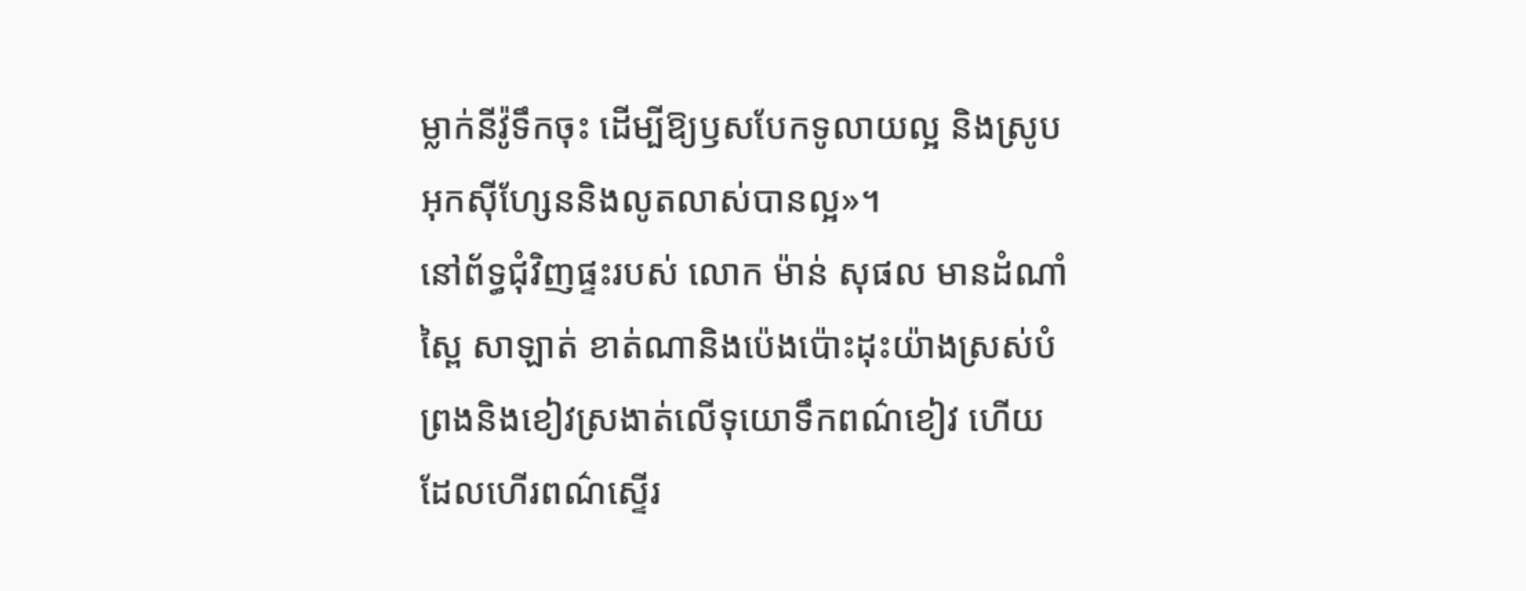ម្លាក់នីវ៉ូទឹកចុះ ដើម្បីឱ្យឫសបែកទូលាយល្អ និងស្រូបអុកស៊ីហ្សែននិងលូតលាស់បានល្អ»។
នៅព័ទ្ធជុំវិញផ្ទះរបស់ លោក ម៉ាន់ សុផល មានដំណាំស្ពៃ សាឡាត់ ខាត់ណានិងប៉េងប៉ោះដុះយ៉ាងស្រស់បំព្រងនិងខៀវស្រងាត់លើទុយោទឹកពណ៌ខៀវ ហើយដែលហើរពណ៌ស្ទើរ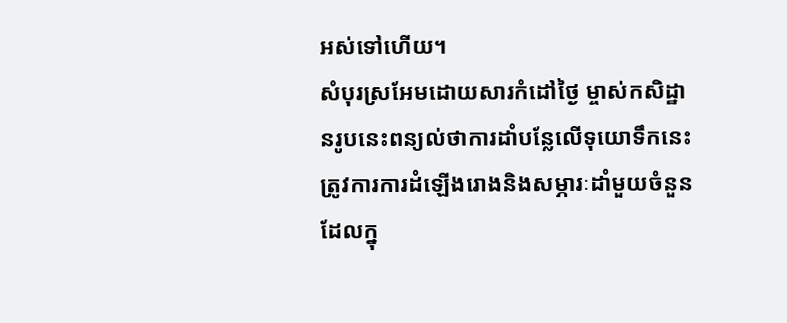អស់ទៅហើយ។
សំបុរស្រអែមដោយសារកំដៅថ្ងៃ ម្ចាស់កសិដ្ឋានរូបនេះពន្យល់ថាការដាំបន្លែលើទុយោទឹកនេះត្រូវការការដំឡើងរោងនិងសម្ភារៈដាំមួយចំនួន ដែលក្នុ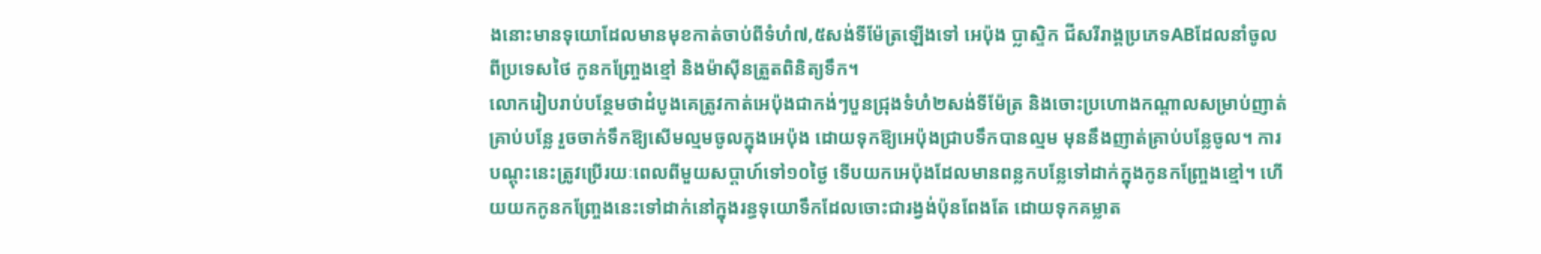ងនោះមានទុយោដែលមានមុខកាត់ចាប់ពីទំហំ៧,៥សង់ទីម៉ែត្រឡើងទៅ អេប៉ុង ប្លាស្ទិក ជីសរីរាង្គប្រភេទABដែលនាំចូលពីប្រទេសថៃ កូនកញ្ច្រែងខ្មៅ និងម៉ាស៊ីនត្រួតពិនិត្យទឹក។
លោករៀបរាប់បន្ថែមថាដំបូងគេត្រូវកាត់អេប៉ុងជាកង់ៗបួនជ្រុងទំហំ២សង់ទីម៉ែត្រ និងចោះប្រហោងកណ្ដាលសម្រាប់ញាត់គ្រាប់បន្លែ រួចចាក់ទឹកឱ្យសើមល្មមចូលក្នុងអេប៉ុង ដោយទុកឱ្យអេប៉ុងជ្រាបទឹកបានល្មម មុននឹងញាត់គ្រាប់បន្លែចូល។ ការបណ្ដុះនេះត្រូវប្រើរយៈពេលពីមួយសប្តាហ៍ទៅ១០ថ្ងៃ ទើបយកអេប៉ុងដែលមានពន្លកបន្លែទៅដាក់ក្នុងកូនកញ្ច្រែងខ្មៅ។ ហើយយកកូនកញ្ច្រែងនេះទៅដាក់នៅក្នុងរន្ធទុយោទឹកដែលចោះជារង្វង់ប៉ុនពែងតែ ដោយទុកគម្លាត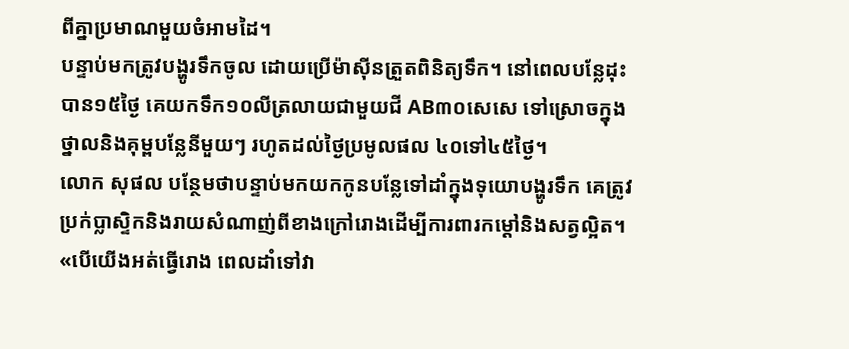ពីគ្នាប្រមាណមួយចំអាមដៃ។
បន្ទាប់មកត្រូវបង្ហូរទឹកចូល ដោយប្រើម៉ាស៊ីនត្រួតពិនិត្យទឹក។ នៅពេលបន្លែដុះបាន១៥ថ្ងៃ គេយកទឹក១០លីត្រលាយជាមួយជី AB៣០សេសេ ទៅស្រោចក្នុងថ្នាលនិងគុម្ពបន្លែនីមួយៗ រហូតដល់ថ្ងៃប្រមូលផល ៤០ទៅ៤៥ថ្ងៃ។
លោក សុផល បន្ថែមថាបន្ទាប់មកយកកូនបន្លែទៅដាំក្នុងទុយោបង្ហូរទឹក គេត្រូវប្រក់ប្លាស្ទិកនិងរាយសំណាញ់ពីខាងក្រៅរោងដើម្បីការពារកម្ដៅនិងសត្វល្អិត។
«បើយើងអត់ធ្វើរោង ពេលដាំទៅវា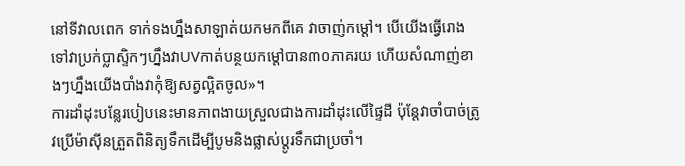នៅទីវាលពេក ទាក់ទងហ្នឹងសាឡាត់យកមកពីគេ វាចាញ់កម្ដៅ។ បើយើងធ្វើរោងទៅវាប្រក់ប្លាស្ទិកៗហ្នឹងវាUVកាត់បន្ថយកម្ដៅបាន៣០ភាគរយ ហើយសំណាញ់ខាងៗហ្នឹងយើងបាំងវាកុំឱ្យសត្វល្អិតចូល»។
ការដាំដុះបន្លែរបៀបនេះមានភាពងាយស្រួលជាងការដាំដុះលើផ្ទៃដី ប៉ុន្តែវាចាំបាច់ត្រូវប្រើម៉ាស៊ីនត្រួតពិនិត្យទឹកដើម្បីបូមនិងផ្លាស់ប្ដូរទឹកជាប្រចាំ។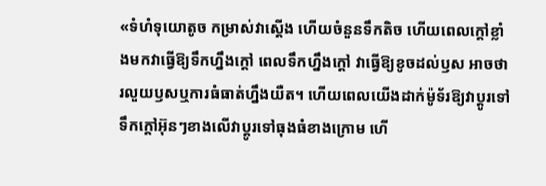«ទំហំទុយោតូច កម្រាស់វាស្ដើង ហើយចំនួនទឹកតិច ហើយពេលក្ដៅខ្លាំងមកវាធ្វើឱ្យទឹកហ្នឹងក្ដៅ ពេលទឹកហ្នឹងក្ដៅ វាធ្វើឱ្យខូចដល់ឫស អាចថារលួយឫសឬការធំធាត់ហ្នឹងយឺត។ ហើយពេលយើងដាក់ម៉ូទ័រឱ្យវាប្ដូរទៅ ទឹកក្ដៅអ៊ុនៗខាងលើវាប្ដូរទៅធុងធំខាងក្រោម ហើ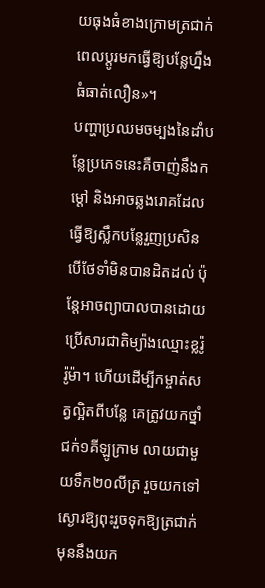យធុងធំខាងក្រោមត្រជាក់ ពេលប្ដូរមកធ្វើឱ្យបន្លែហ្នឹងធំធាត់លឿន»។
បញ្ហាប្រឈមចម្បងនៃដាំបន្លែប្រភេទនេះគឺចាញ់នឹងកម្ដៅ និងអាចឆ្លងរោគដែលធ្វើឱ្យស្លឹកបន្លែរួញប្រសិនបើថែទាំមិនបានដិតដល់ ប៉ុន្តែអាចព្យាបាលបានដោយប្រើសារជាតិម្យ៉ាងឈ្មោះខ្លរ៉ូរ៉ូម៉ា។ ហើយដើម្បីកម្ចាត់សត្វល្អិតពីបន្លែ គេត្រូវយកថ្នាំជក់១គីឡូក្រាម លាយជាមួយទឹក២០លីត្រ រួចយកទៅស្ងោរឱ្យពុះរួចទុកឱ្យត្រជាក់ មុននឹងយក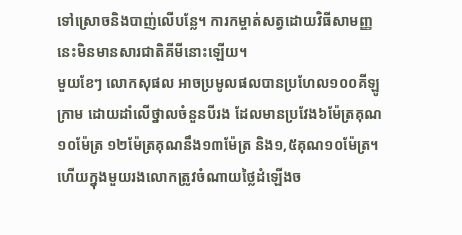ទៅស្រោចនិងបាញ់លើបន្លែ។ ការកម្ចាត់សត្វដោយវិធីសាមញ្ញនេះមិនមានសារជាតិគីមីនោះឡើយ។
មួយខែៗ លោកសុផល អាចប្រមូលផលបានប្រហែល១០០គីឡូក្រាម ដោយដាំលើថ្នាលចំនួនបីរង ដែលមានប្រវែង៦ម៉ែត្រគុណ១០ម៉ែត្រ ១២ម៉ែត្រគុណនឹង១៣ម៉ែត្រ និង១,៥គុណ១០ម៉ែត្រ។ ហើយក្នុងមួយរងលោកត្រូវចំណាយថ្លៃដំឡើងច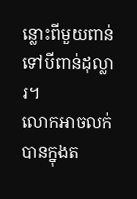ន្លោះពីមួយពាន់ទៅបីពាន់ដុល្លារ។
លោកអាចលក់បានក្នុងត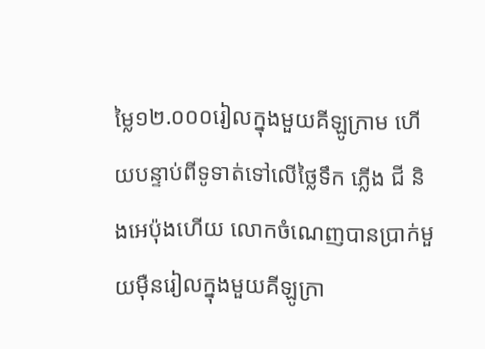ម្លៃ១២.០០០រៀលក្នុងមួយគីឡូក្រាម ហើយបន្ទាប់ពីទូទាត់ទៅលើថ្លៃទឹក ភ្លើង ជី និងអេប៉ុងហើយ លោកចំណេញបានប្រាក់មួយម៉ឺនរៀលក្នុងមួយគីឡូក្រា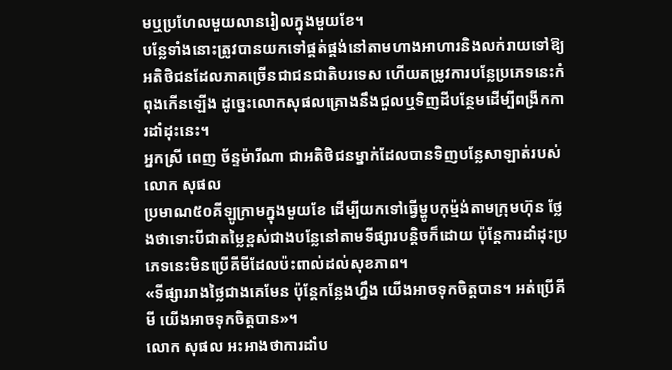មឬប្រហែលមួយលានរៀលក្នុងមួយខែ។
បន្លែទាំងនោះត្រូវបានយកទៅផ្គត់ផ្គង់នៅតាមហាងអាហារនិងលក់រាយទៅឱ្យអតិថិជនដែលភាគច្រើនជាជនជាតិបរទេស ហើយតម្រូវការបន្លែប្រភេទនេះកំពុងកើនឡើង ដូច្នេះលោកសុផលគ្រោងនឹងជួលឬទិញដីបន្ថែមដើម្បីពង្រីកការដាំដុះនេះ។
អ្នកស្រី ពេញ ច័ន្ទម៉ារីណា ជាអតិថិជនម្នាក់ដែលបានទិញបន្លែសាឡាត់របស់លោក សុផល
ប្រមាណ៥០គីឡូក្រាមក្នុងមួយខែ ដើម្បីយកទៅធ្វើម្ហូបកុម្ម៉ង់តាមក្រុមហ៊ុន ថ្លែងថាទោះបីជាតម្លៃខ្ពស់ជាងបន្លែនៅតាមទីផ្សារបន្ដិចក៏ដោយ ប៉ុន្តែការដាំដុះប្រភេទនេះមិនប្រើគីមីដែលប៉ះពាល់ដល់សុខភាព។
«ទីផ្សាររាងថ្លៃជាងគេមែន ប៉ុន្តែកន្លែងហ្នឹង យើងអាចទុកចិត្តបាន។ អត់ប្រើគីមី យើងអាចទុកចិត្តបាន»។
លោក សុផល អះអាងថាការដាំប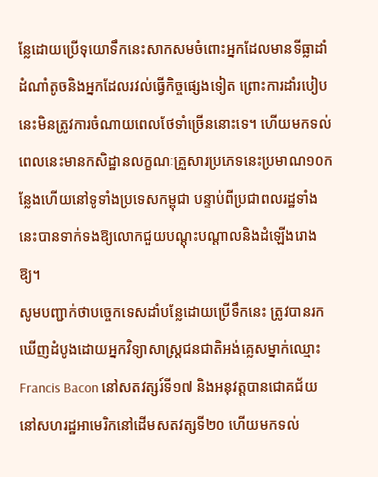ន្លែដោយប្រើទុយោទឹកនេះសាកសមចំពោះអ្នកដែលមានទីធ្លាដាំដំណាំតូចនិងអ្នកដែលរវល់ធ្វើកិច្ចផ្សេងទៀត ព្រោះការដាំរបៀបនេះមិនត្រូវការចំណាយពេលថែទាំច្រើននោះទេ។ ហើយមកទល់ពេលនេះមានកសិដ្ឋានលក្ខណៈគ្រួសារប្រភេទនេះប្រមាណ១០កន្លែងហើយនៅទូទាំងប្រទេសកម្ពុជា បន្ទាប់ពីប្រជាពលរដ្ឋទាំងនេះបានទាក់ទងឱ្យលោកជួយបណ្ដុះបណ្ដាលនិងដំឡើងរោងឱ្យ។
សូមបញ្ជាក់ថាបច្ចេកទេសដាំបន្លែដោយប្រើទឹកនេះ ត្រូវបានរកឃើញដំបូងដោយអ្នកវិទ្យាសាស្ត្រជនជាតិអង់គ្លេសម្នាក់ឈ្មោះ Francis Bacon នៅសតវត្សរ៍ទី១៧ និងអនុវត្តបានជោគជ័យនៅសហរដ្ឋអាមេរិកនៅដើមសតវត្សទី២០ ហើយមកទល់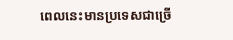ពេលនេះមានប្រទេសជាច្រើ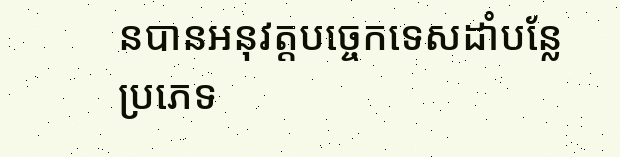នបានអនុវត្តបច្ចេកទេសដាំបន្លែប្រភេទ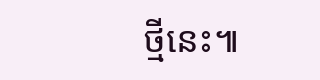ថ្មីនេះ៕